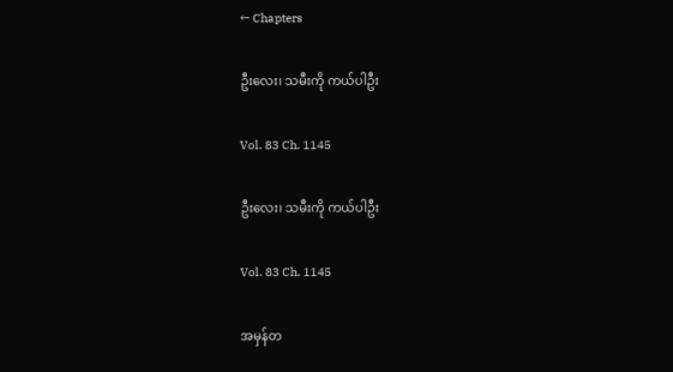← Chapters

ဦးလေး၊ သမီးကို ကယ်ပါဦး

Vol. 83 Ch. 1145

ဦးလေး၊ သမီးကို ကယ်ပါဦး

Vol. 83 Ch. 1145

အမှန်တ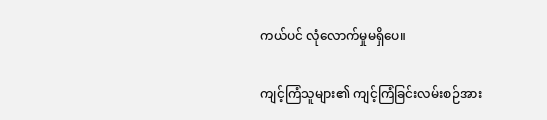ကယ်ပင် လုံလောက်မှုမရှိပေ။

ကျင့်ကြံသူများ၏ ကျင့်ကြံခြင်းလမ်းစဉ်အား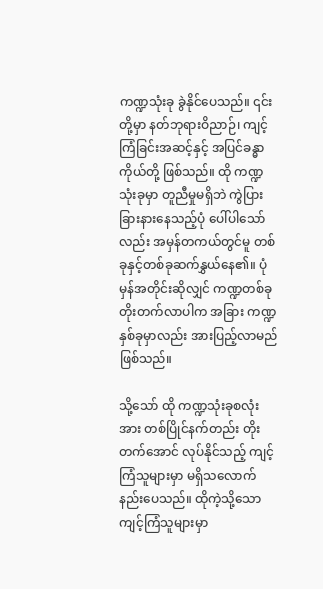ကဏ္ဍသုံးခု ခွဲနိုင်ပေသည်။ ၎င်းတို့မှာ နတ်ဘုရားဝိညာဉ်၊ ကျင့်ကြံခြင်းအဆင့်နှင့် အပြင်ခန္ဓာကိုယ်တို့ ဖြစ်သည်။ ထို ကဏ္ဍသုံးခုမှာ တူညီမှုမရှိဘဲ ကွဲပြားခြားနားနေသည့်ပုံ ပေါ်ပါသော်လည်း အမှန်တကယ်တွင်မူ တစ်ခုနှင့်တစ်ခုဆက်နွှယ်နေ၏။ ပုံမှန်အတိုင်းဆိုလျှင် ကဏ္ဍတစ်ခု တိုးတက်လာပါက အခြား ကဏ္ဍနှစ်ခုမှာလည်း အားပြည့်လာမည် ဖြစ်သည်။

သို့သော် ထို ကဏ္ဍသုံးခုစလုံးအား တစ်ပြိုင်နက်တည်း တိုးတက်အောင် လုပ်နိုင်သည့် ကျင့်ကြံသူများမှာ မရှိသလောက် နည်းပေသည်။ ထိုကဲ့သို့သော ကျင့်ကြံသူများမှာ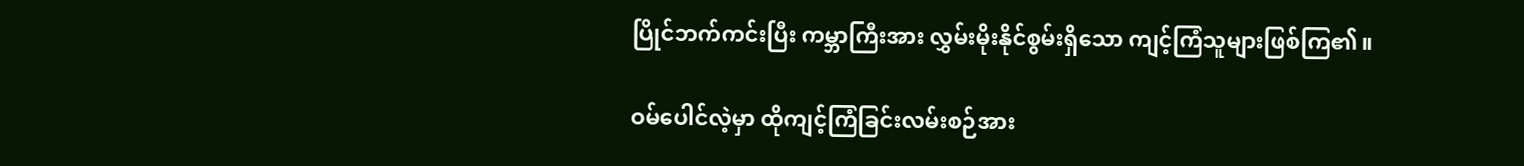ပြိုင်ဘက်ကင်းပြီး ကမ္ဘာကြီးအား လွှမ်းမိုးနိုင်စွမ်းရှိသော ကျင့်ကြံသူများဖြစ်ကြ၏။

ဝမ်ပေါင်လဲ့မှာ ထိုကျင့်ကြံခြင်းလမ်းစဉ်အား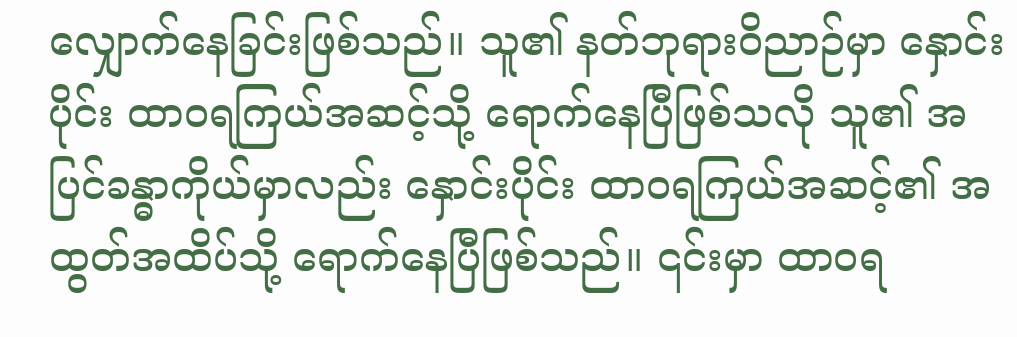လျှောက်နေခြင်းဖြစ်သည်။ သူ၏ နတ်ဘုရားဝိညာဉ်မှာ နှောင်းပိုင်း ထာဝရကြယ်အဆင့်သို့ ရောက်နေပြီဖြစ်သလို သူ၏ အပြင်ခန္ဓာကိုယ်မှာလည်း နှောင်းပိုင်း ထာဝရကြယ်အဆင့်၏ အထွတ်အထိပ်သို့ ရောက်နေပြီဖြစ်သည်။ ၎င်းမှာ ထာဝရ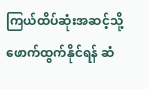ကြယ်ထိပ်ဆုံးအဆင့်သို့ ဖောက်ထွက်နိုင်ရန် ဆံ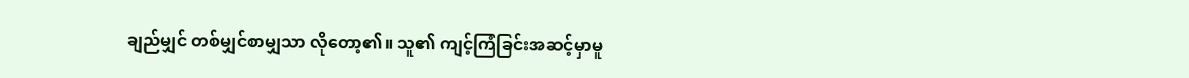ချည်မျှင် တစ်မျှင်စာမျှသာ လိုတော့၏။ သူ၏ ကျင့်ကြံခြင်းအဆင့်မှာမူ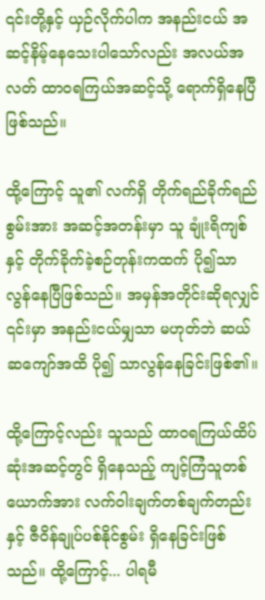၎င်းတို့နှင့် ယှဉ်လိုက်ပါက အနည်းငယ် အဆင့်နိမ့်နေသေးပါသော်လည်း အလယ်အလတ် ထာဝရကြယ်အဆင့်သို့ ရောက်ရှိနေပြီဖြစ်သည်။

ထို့ကြောင့် သူ၏ လက်ရှိ တိုက်ရည်ခိုက်ရည်စွမ်းအား အဆင့်အတန်းမှာ သူ ချုံးရိကျစ်နှင့် တိုက်ခိုက်ခဲ့စဉ်တုန်းကထက် ပို၍သာလွန်နေပြီဖြစ်သည်။ အမှန်အတိုင်းဆိုရလျှင် ၎င်းမှာ အနည်းငယ်မျှသာ မဟုတ်ဘဲ ဆယ်ဆကျော်အထိ ပို၍ သာလွန်နေခြင်းဖြစ်၏။

ထို့ကြောင့်လည်း သူသည် ထာဝရကြယ်ထိပ်ဆုံးအဆင့်တွင် ရှိနေသည့် ကျင့်ကြံသူတစ်ယောက်အား လက်ဝါးချက်တစ်ချက်တည်းနှင့် ဇီဝိန်ချုပ်ပစ်နိုင်စွမ်း ရှိနေခြင်းဖြစ်သည်။ ထို့ကြောင့်... ပါရမီ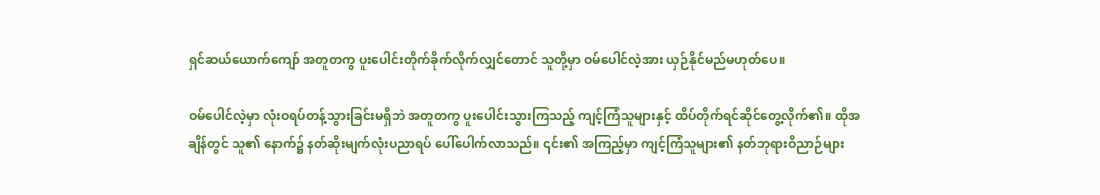ရှင်ဆယ်ယောက်ကျော် အတူတကွ ပူးပေါင်းတိုက်ခိုက်လိုက်လျှင်တောင် သူတို့မှာ ဝမ်ပေါင်လဲ့အား ယှဉ်နိုင်မည်မဟုတ်ပေ။

ဝမ်ပေါင်လဲ့မှာ လုံးဝရပ်တန့်သွားခြင်းမရှိဘဲ အတူတကွ ပူးပေါင်းသွားကြသည့် ကျင့်ကြံသူများနှင့် ထိပ်တိုက်ရင်ဆိုင်တွေ့လိုက်၏။ ထိုအချိန်တွင် သူ၏ နောက်၌ နတ်ဆိုးမျက်လုံးပညာရပ် ပေါ်ပေါက်လာသည်။ ၎င်း၏ အကြည့်မှာ ကျင့်ကြံသူများ၏ နတ်ဘုရားဝိညာဉ်များ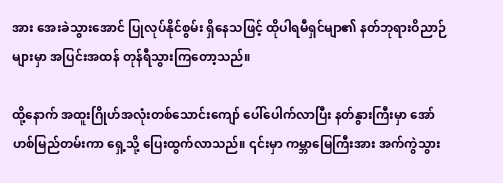အား အေးခဲသွားအောင် ပြုလုပ်နိုင်စွမ်း ရှိနေသဖြင့် ထိုပါရမီရှင်မျာ၏ နတ်ဘုရားဝိညာဉ်များမှာ အပြင်းအထန် တုန်ရီသွားကြတော့သည်။

ထို့နောက် အထူးဂြိုဟ်အလုံးတစ်သောင်းကျော် ပေါ်ပေါက်လာပြီး နတ်နွားကြီးမှာ အော်ဟစ်မြည်တမ်းကာ ရှေ့သို့ ပြေးထွက်လာသည်။ ၎င်းမှာ ကမ္ဘာမြေကြီးအား အက်ကွဲသွား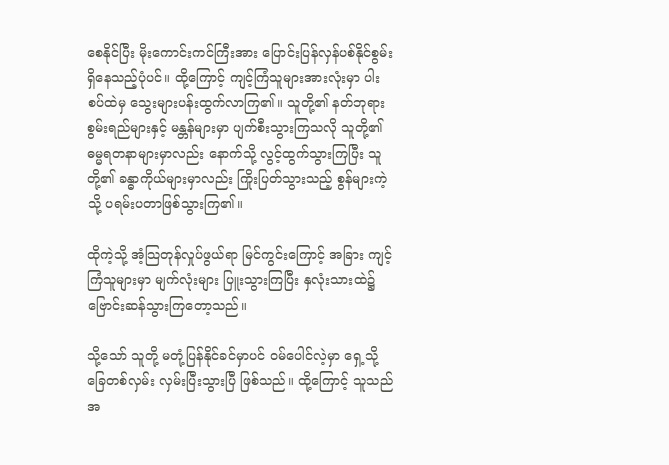စေနိုင်ပြီး မိုးကောင်းကင်ကြီးအား ပြောင်းပြန်လှန်ပစ်နိုင်စွမ်း ရှိနေသည့်ပုံပင်။ ထို့ကြောင့် ကျင့်ကြံသူများအားလုံးမှာ ပါးစပ်ထဲမှ သွေးများပန်းထွက်လာကြ၏။ သူတို့၏ နတ်ဘုရားစွမ်းရည်များနှင့် မန္တန်များမှာ ပျက်စီးသွားကြသလို သူတို့၏ ဓမ္မရတနာများမှာလည်း နောက်သို့ လွင့်ထွက်သွားကြပြီး သူတို့၏ ခန္ဓာကိုယ်များမှာလည်း ကြိုးပြတ်သွားသည့် စွန်များကဲ့သို့ ပရမ်းပတာဖြစ်သွားကြ၏။

ထိုကဲ့သို့ အံ့သြတုန်လှုပ်ဖွယ်ရာ မြင်ကွင်းကြောင့် အခြား ကျင့်ကြံသူများမှာ မျက်လုံးများ ပြူးသွားကြပြီး နှလုံးသားထဲ၌ ဗြောင်းဆန်သွားကြတော့သည်။

သို့သော် သူတို့ မတုံ့ပြန်နိုင်ခင်မှာပင် ဝမ်ပေါင်လဲ့မှာ ရှေ့သို့ ခြေတစ်လှမ်း လှမ်းပြီးသွားပြီ ဖြစ်သည်။ ထို့ကြောင့် သူသည် အ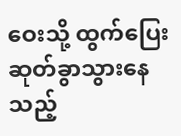ဝေးသို့ ထွက်ပြေးဆုတ်ခွာသွားနေသည့်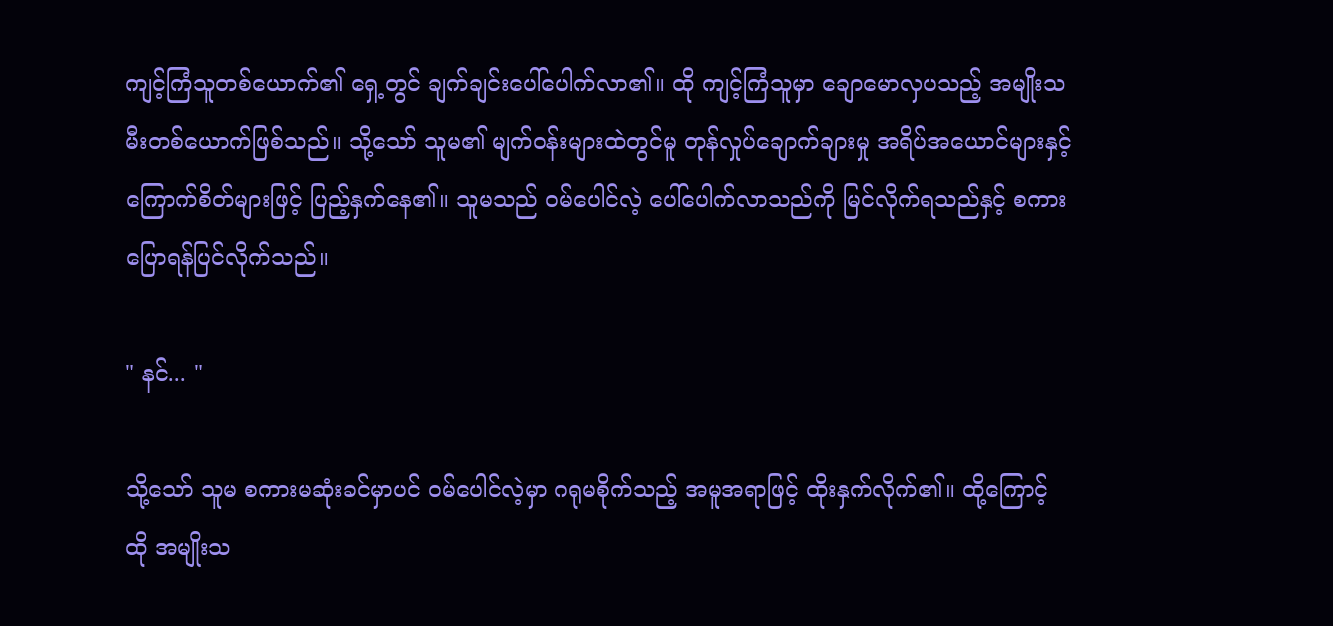ကျင့်ကြံသူတစ်ယောက်၏ ရှေ့တွင် ချက်ချင်းပေါ်ပေါက်လာ၏။ ထို ကျင့်ကြံသူမှာ ချောမောလှပသည့် အမျိုးသမီးတစ်ယောက်ဖြစ်သည်။ သို့သော် သူမ၏ မျက်ဝန်းများထဲတွင်မူ တုန်လှုပ်ချောက်ချားမှု အရိပ်အယောင်များနှင့် ကြောက်စိတ်များဖြင့် ပြည့်နှက်နေ၏။ သူမသည် ဝမ်ပေါင်လဲ့ ပေါ်ပေါက်လာသည်ကို မြင်လိုက်ရသည်နှင့် စကားပြောရန်ပြင်လိုက်သည်။

" နင်... "

သို့သော် သူမ စကားမဆုံးခင်မှာပင် ဝမ်ပေါင်လဲ့မှာ ဂရုမစိုက်သည့် အမူအရာဖြင့် ထိုးနှက်လိုက်၏။ ထို့ကြောင့် ထို အမျိုးသ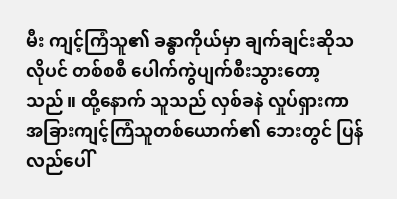မီး ကျင့်ကြံသူ၏ ခန္ဓာကိုယ်မှာ ချက်ချင်းဆိုသလိုပင် တစ်စစီ ပေါက်ကွဲပျက်စီးသွားတော့သည်။ ထို့နောက် သူသည် လှစ်ခနဲ လှုပ်ရှားကာ အခြားကျင့်ကြံသူတစ်ယောက်၏ ဘေးတွင် ပြန်လည်ပေါ်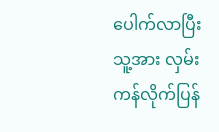ပေါက်လာပြီး သူ့အား လှမ်းကန်လိုက်ပြန်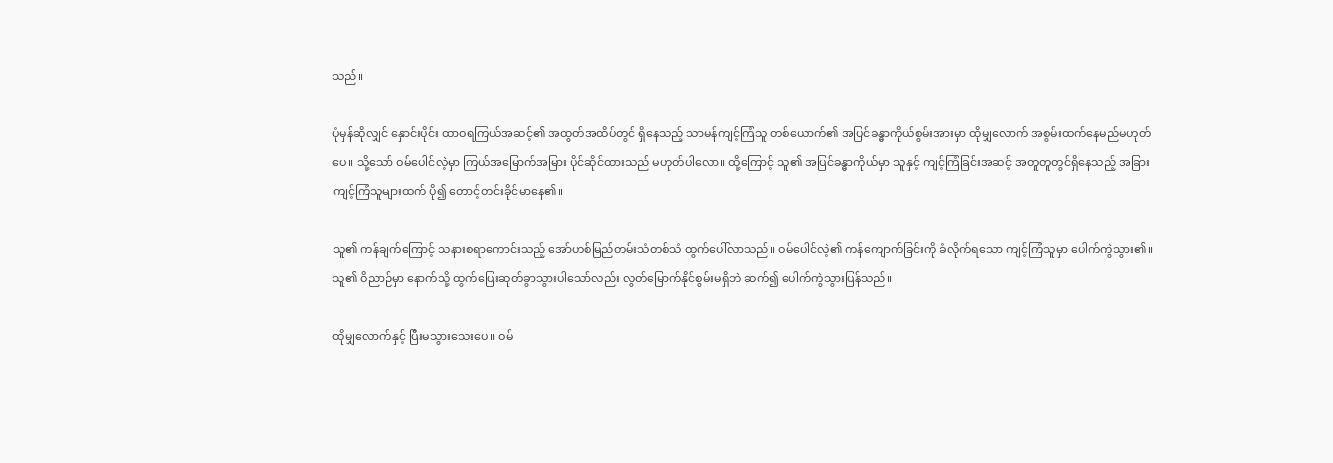သည်။

ပုံမှန်ဆိုလျှင် နှောင်းပိုင်း ထာဝရကြယ်အဆင့်၏ အထွတ်အထိပ်တွင် ရှိနေသည့် သာမန်ကျင့်ကြံသူ တစ်ယောက်၏ အပြင်ခန္ဓာကိုယ်စွမ်းအားမှာ ထိုမျှလောက် အစွမ်းထက်နေမည်မဟုတ်ပေ။ သို့သော် ဝမ်ပေါင်လဲ့မှာ ကြယ်အမြောက်အမြား ပိုင်ဆိုင်ထားသည် မဟုတ်ပါလော။ ထို့ကြောင့် သူ၏ အပြင်ခန္ဓာကိုယ်မှာ သူနှင့် ကျင့်ကြံခြင်းအဆင့် အတူတူတွင်ရှိနေသည့် အခြားကျင့်ကြံသူများထက် ပို၍ တောင့်တင်းခိုင်မာနေ၏။

သူ၏ ကန်ချက်ကြောင့် သနားစရာကောင်းသည့် အော်ဟစ်မြည်တမ်းသံတစ်သံ ထွက်ပေါ်လာသည်။ ဝမ်ပေါင်လဲ့၏ ကန်ကျောက်ခြင်းကို ခံလိုက်ရသော ကျင့်ကြံသူမှာ ပေါက်ကွဲသွား၏။ သူ၏ ဝိညာဉ်မှာ နောက်သို့ ထွက်ပြေးဆုတ်ခွာသွားပါသော်လည်း လွတ်မြောက်နိုင်စွမ်းမရှိဘဲ ဆက်၍ ပေါက်ကွဲသွားပြန်သည်။

ထိုမျှလောက်နှင့် ပြီးမသွားသေးပေ။ ဝမ်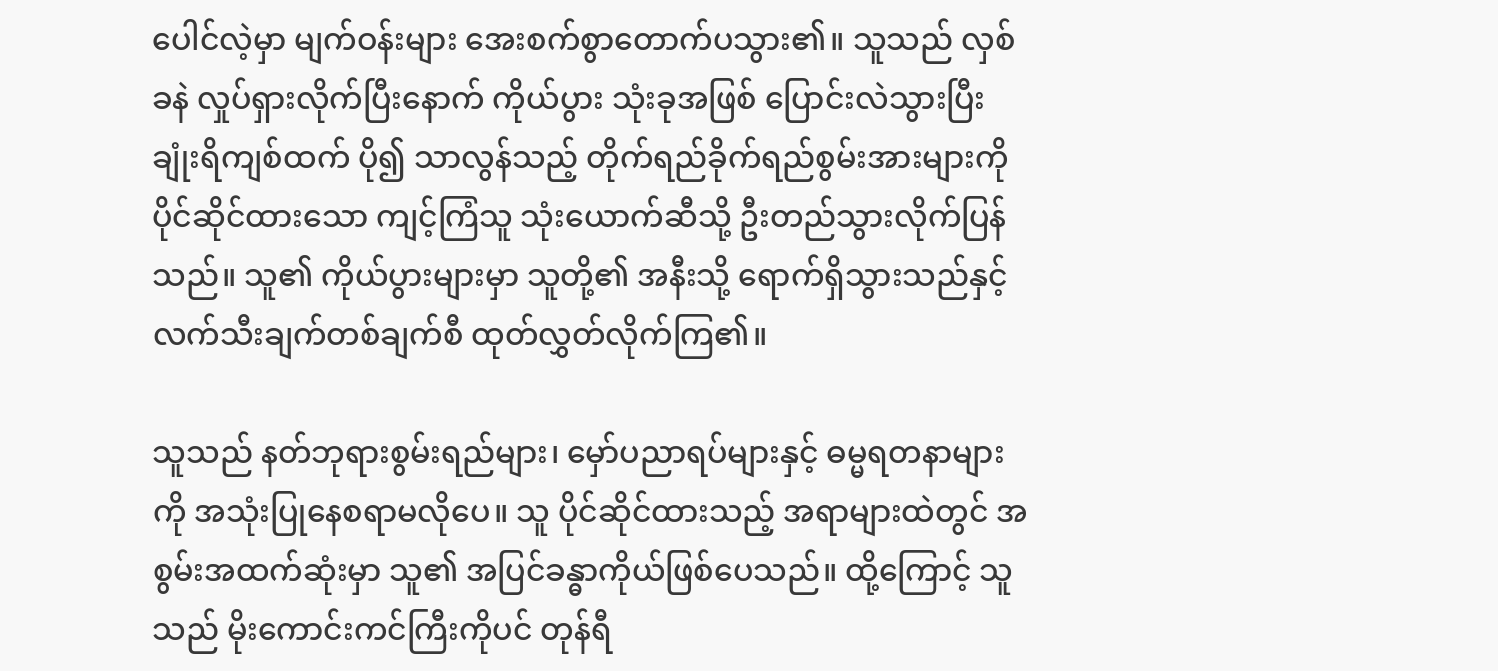ပေါင်လဲ့မှာ မျက်ဝန်းများ အေးစက်စွာတောက်ပသွား၏။ သူသည် လှစ်ခနဲ လှုပ်ရှားလိုက်ပြီးနောက် ကိုယ်ပွား သုံးခုအဖြစ် ပြောင်းလဲသွားပြီး ချုံးရိကျစ်ထက် ပို၍ သာလွန်သည့် တိုက်ရည်ခိုက်ရည်စွမ်းအားများကို ပိုင်ဆိုင်ထားသော ကျင့်ကြံသူ သုံးယောက်ဆီသို့ ဦးတည်သွားလိုက်ပြန်သည်။ သူ၏ ကိုယ်ပွားများမှာ သူတို့၏ အနီးသို့ ရောက်ရှိသွားသည်နှင့် လက်သီးချက်တစ်ချက်စီ ထုတ်လွှတ်လိုက်ကြ၏။

သူသည် နတ်ဘုရားစွမ်းရည်များ၊ မှော်ပညာရပ်များနှင့် ဓမ္မရတနာများကို အသုံးပြုနေစရာမလိုပေ။ သူ ပိုင်ဆိုင်ထားသည့် အရာများထဲတွင် အစွမ်းအထက်ဆုံးမှာ သူ၏ အပြင်ခန္ဓာကိုယ်ဖြစ်ပေသည်။ ထို့ကြောင့် သူသည် မိုးကောင်းကင်ကြီးကိုပင် တုန်ရီ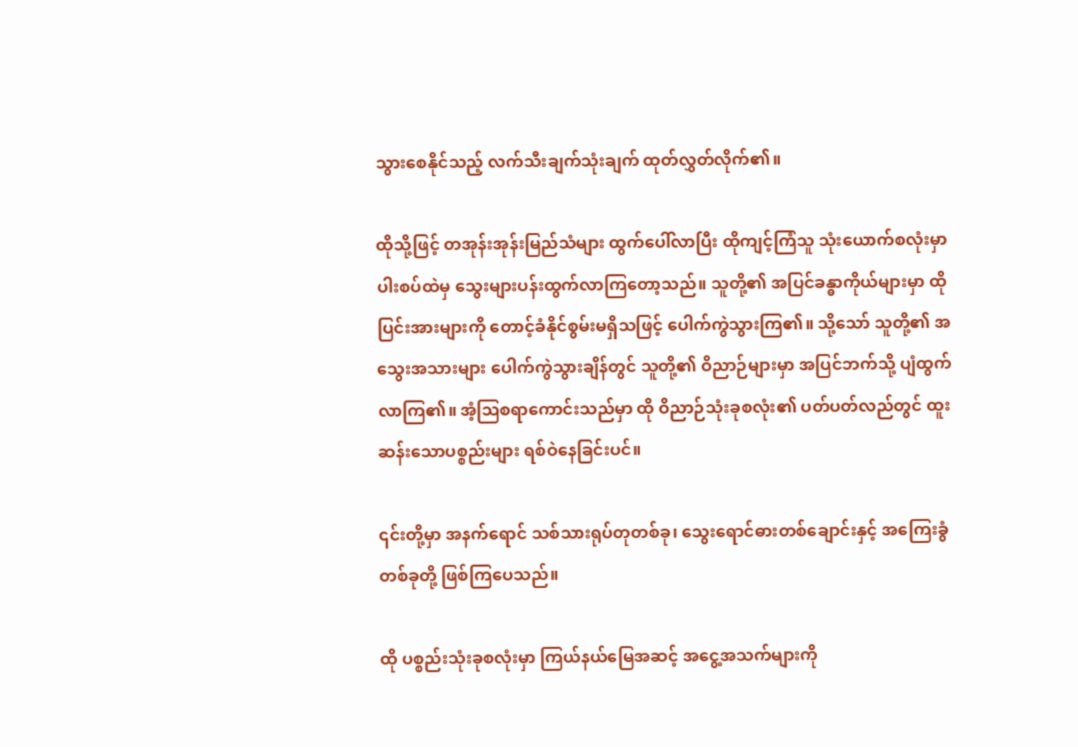သွားစေနိုင်သည့် လက်သီးချက်သုံးချက် ထုတ်လွှတ်လိုက်၏။

ထိုသို့ဖြင့် တအုန်းအုန်းမြည်သံများ ထွက်ပေါ်လာပြီး ထိုကျင့်ကြံသူ သုံးယောက်စလုံးမှာ ပါးစပ်ထဲမှ သွေးများပန်းထွက်လာကြတော့သည်။ သူတို့၏ အပြင်ခန္ဓာကိုယ်များမှာ ထိုပြင်းအားများကို တောင့်ခံနိုင်စွမ်းမရှိသဖြင့် ပေါက်ကွဲသွားကြ၏။ သို့သော် သူတို့၏ အသွေးအသားများ ပေါက်ကွဲသွားချိန်တွင် သူတို့၏ ဝိညာဉ်များမှာ အပြင်ဘက်သို့ ပျံထွက်လာကြ၏။ အံ့ဩစရာကောင်းသည်မှာ ထို ဝိညာဉ်သုံးခုစလုံး၏ ပတ်ပတ်လည်တွင် ထူးဆန်းသောပစ္စည်းများ ရစ်ဝဲနေခြင်းပင်။

၎င်းတို့မှာ အနက်ရောင် သစ်သားရုပ်တုတစ်ခု၊ သွေးရောင်ဓားတစ်ချောင်းနှင့် အကြေးခွံတစ်ခုတို့ ဖြစ်ကြပေသည်။

ထို ပစ္စည်းသုံးခုစလုံးမှာ ကြယ်နယ်မြေအဆင့် အငွေ့အသက်များကို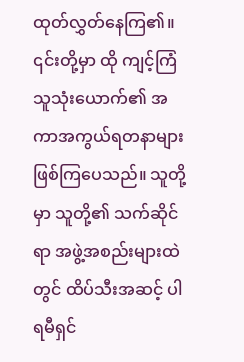ထုတ်လွှတ်နေကြ၏။ ၎င်းတို့မှာ ထို ကျင့်ကြံသူသုံးယောက်၏ အကာအကွယ်ရတနာများ ဖြစ်ကြပေသည်။ သူတို့မှာ သူတို့၏ သက်ဆိုင်ရာ အဖွဲ့အစည်းများထဲတွင် ထိပ်သီးအဆင့် ပါရမီရှင်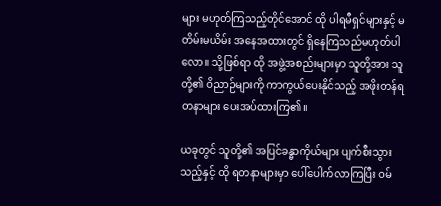များ မဟုတ်ကြသည့်တိုင်အောင် ထို ပါရမီရှင်များနှင့် မတိမ်းမယိမ်း အနေအထားတွင် ရှိနေကြသည်မဟုတ်ပါလော။ သို့ဖြစ်ရာ ထို အဖွဲ့အစည်းများမှာ သူတို့အား သူတို့၏ ဝိညာဉ်များကို ကာကွယ်ပေးနိုင်သည့် အဖိုးတန်ရတနာများ ပေးအပ်ထားကြ၏။

ယခုတွင် သူတို့၏ အပြင်ခန္ဓာကိုယ်များ ပျက်စီးသွားသည့်နှင့် ထို ရတနာများမှာ ပေါ်ပေါက်လာကြပြီး ဝမ်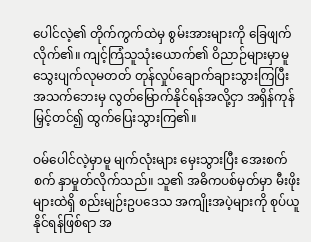ပေါင်လဲ့၏ တိုက်ကွက်ထဲမှ စွမ်းအားများကို ခြေဖျက်လိုက်၏။ ကျင့်ကြံသူသုံးယောက်၏ ဝိညာဉ်များမှာမူ သွေးပျက်လုမတတ် တုန်လှုပ်ချောက်ချားသွားကြပြီး အသက်ဘေးမှ လွတ်မြောက်နိုင်ရန်အလို့ငှာ အရှိန်ကုန်မြှင့်တင်၍ ထွက်ပြေးသွားကြ၏။

ဝမ်ပေါင်လဲ့မှာမူ မျက်လုံးများ မှေးသွားပြီး အေးစက်စက် နှာမှုတ်လိုက်သည်။ သူ၏ အဓိကပစ်မှတ်မှာ မီးဖိုးများထဲရှိ စည်းမျဉ်းဥပဒေသ အကျိုးအပဲ့များကို စုပ်ယူနိုင်ရန်ဖြစ်ရာ အ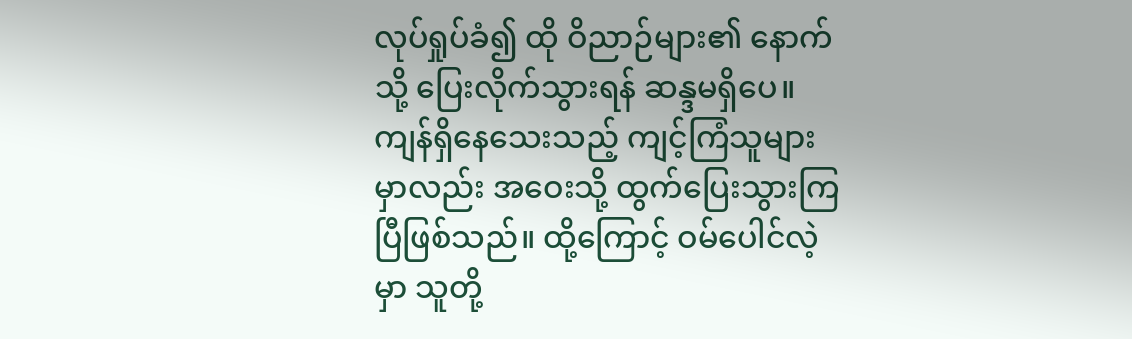လုပ်ရှုပ်ခံ၍ ထို ဝိညာဉ်များ၏ နောက်သို့ ပြေးလိုက်သွားရန် ဆန္ဒမရှိပေ။ ကျန်ရှိနေသေးသည့် ကျင့်ကြံသူများမှာလည်း အဝေးသို့ ထွက်ပြေးသွားကြပြီဖြစ်သည်။ ထို့ကြောင့် ဝမ်ပေါင်လဲ့မှာ သူတို့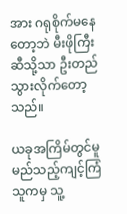အား ဂရုစိုက်မနေတော့ဘဲ မီးဖိုကြီးဆီသို့သာ ဦးတည်သွားလိုက်တော့သည်။

ယခုအကြိမ်တွင်မူ မည်သည့်ကျင့်ကြံသူကမှ သူ့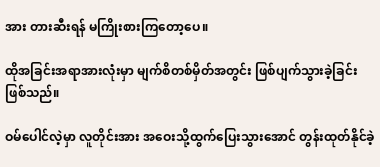အား တားဆီးရန် မကြိုးစားကြတော့ပေ။

ထိုအခြင်းအရာအားလုံးမှာ မျက်စိတစ်မှိတ်အတွင်း ဖြစ်ပျက်သွားခဲ့ခြင်း ဖြစ်သည်။

ဝမ်ပေါင်လဲ့မှာ လူတိုင်းအား အဝေးသို့ထွက်ပြေးသွားအောင် တွန်းထုတ်နိုင်ခဲ့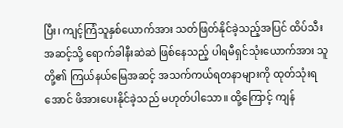ပြီး၊ ကျင့်ကြံသူနှစ်ယောက်အား သတ်ဖြတ်နိုင်ခဲ့သည့်အပြင် ထိပ်သီးအဆင့်သို့ ရောက်ခါနီးဆဲဆဲ ဖြစ်နေသည့် ပါရမီရှင်သုံးယောက်အား သူတို့၏ ကြယ်နယ်မြေအဆင့် အသက်ကယ်ရတနာများကို ထုတ်သုံးရအောင် ဖိအားပေးနိုင်ခဲ့သည် မဟုတ်ပါသော။ ထို့ကြောင့် ကျန်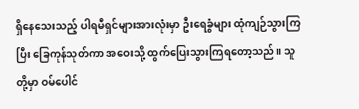ရှိနေသေးသည့် ပါရမီရှင်များအားလုံးမှာ ဦးရေခွံများ ထုံကျဉ်သွားကြပြီး ခြေကုန်သုတ်ကာ အဝေးသို့ ထွက်ပြေးသွားကြရတော့သည်။ သူတို့မှာ ဝမ်ပေါင်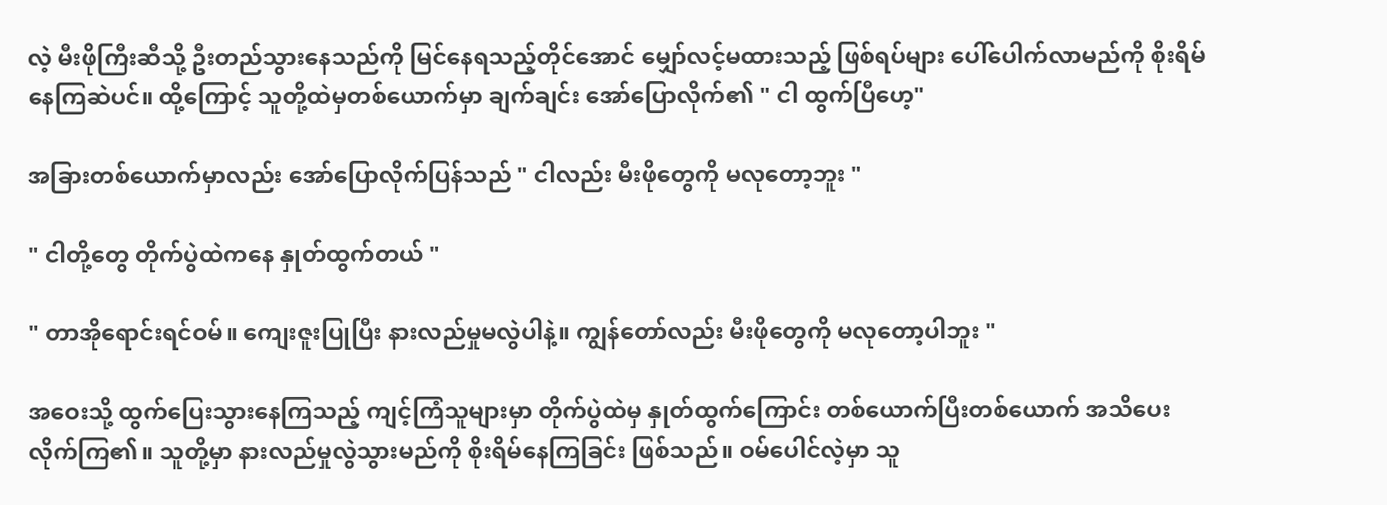လဲ့ မီးဖိုကြီးဆီသို့ ဦးတည်သွားနေသည်ကို မြင်နေရသည့်တိုင်အောင် မျှော်လင့်မထားသည့် ဖြစ်ရပ်များ ပေါ်ပေါက်လာမည်ကို စိုးရိမ်နေကြဆဲပင်။ ထို့ကြောင့် သူတို့ထဲမှတစ်ယောက်မှာ ချက်ချင်း အော်ပြောလိုက်၏ " ငါ ထွက်ပြီဟေ့"

အခြားတစ်ယောက်မှာလည်း အော်ပြောလိုက်ပြန်သည် " ငါလည်း မီးဖိုတွေကို မလုတော့ဘူး "

" ငါတို့တွေ တိုက်ပွဲထဲကနေ နှုတ်ထွက်တယ် "

" တာအိုရောင်းရင်ဝမ်။ ကျေးဇူးပြုပြီး နားလည်မှုမလွဲပါနဲ့။ ကျွန်တော်လည်း မီးဖိုတွေကို မလုတော့ပါဘူး "

အဝေးသို့ ထွက်ပြေးသွားနေကြသည့် ကျင့်ကြံသူများမှာ တိုက်ပွဲထဲမှ နှုတ်ထွက်ကြောင်း တစ်ယောက်ပြီးတစ်ယောက် အသိပေးလိုက်ကြ၏။ သူတို့မှာ နားလည်မှုလွဲသွားမည်ကို စိုးရိမ်နေကြခြင်း ဖြစ်သည်။ ဝမ်ပေါင်လဲ့မှာ သူ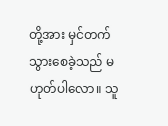တို့အား မှင်တက်သွားစေခဲ့သည် မဟုတ်ပါလော။ သူ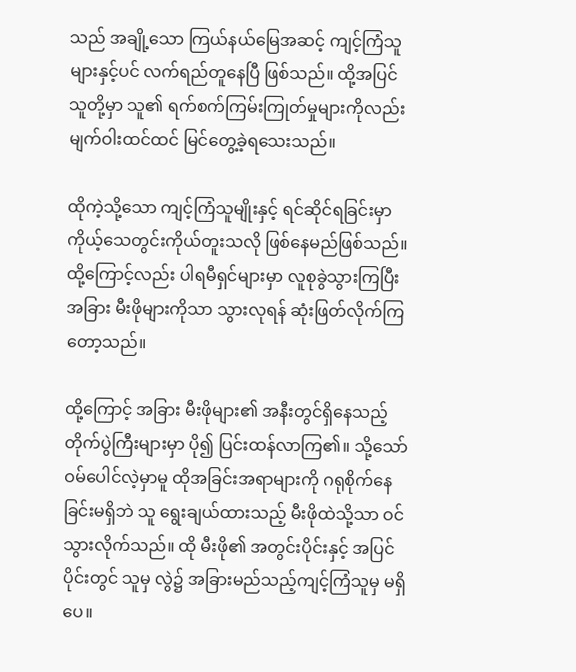သည် အချို့သော ကြယ်နယ်မြေအဆင့် ကျင့်ကြံသူများနှင့်ပင် လက်ရည်တူနေပြီ ဖြစ်သည်။ ထို့အပြင် သူတို့မှာ သူ၏ ရက်စက်ကြမ်းကြုတ်မှုများကိုလည်း မျက်ဝါးထင်ထင် မြင်တွေ့ခဲ့ရသေးသည်။

ထိုကဲ့သို့သော ကျင့်ကြံသူမျိုးနှင့် ရင်ဆိုင်ရခြင်းမှာ ကိုယ့်သေတွင်းကိုယ်တူးသလို ဖြစ်နေမည်ဖြစ်သည်။ ထို့ကြောင့်လည်း ပါရမီရှင်များမှာ လူစုခွဲသွားကြပြီး အခြား မီးဖိုများကိုသာ သွားလုရန် ဆုံးဖြတ်လိုက်ကြတော့သည်။

ထို့ကြောင့် အခြား မီးဖိုများ၏ အနီးတွင်ရှိနေသည့် တိုက်ပွဲကြီးများမှာ ပို၍ ပြင်းထန်လာကြ၏။ သို့သော် ဝမ်ပေါင်လဲ့မှာမူ ထိုအခြင်းအရာများကို ဂရုစိုက်နေခြင်းမရှိဘဲ သူ ရွေးချယ်ထားသည့် မီးဖိုထဲသို့သာ ဝင်သွားလိုက်သည်။ ထို မီးဖို၏ အတွင်းပိုင်းနှင့် အပြင်ပိုင်းတွင် သူမှ လွဲ၌ အခြားမည်သည့်ကျင့်ကြံသူမှ မရှိပေ။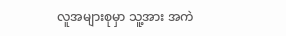လူအများစုမှာ သူ့အား အကဲ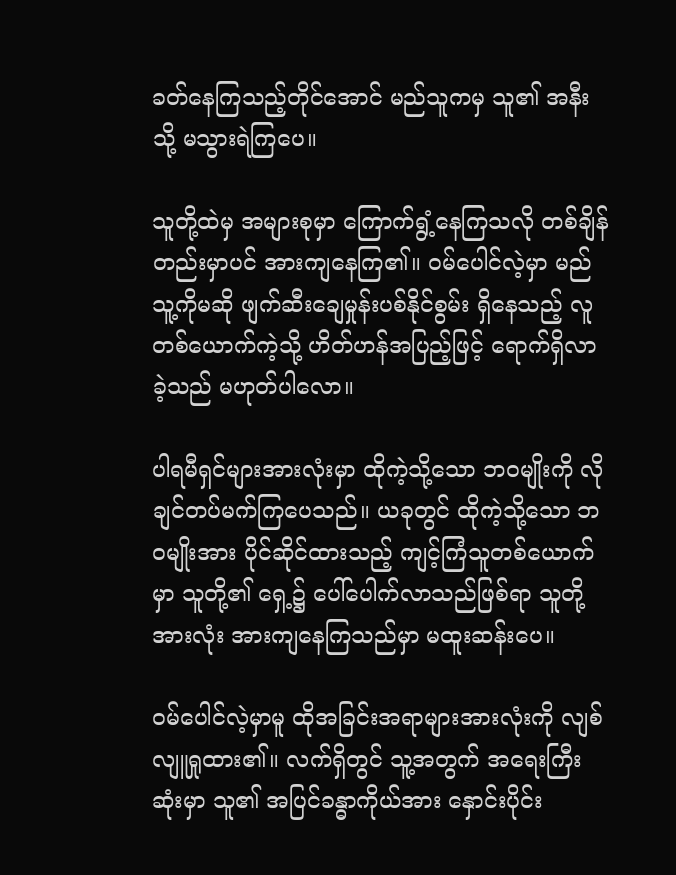ခတ်နေကြသည့်တိုင်အောင် မည်သူကမှ သူ၏ အနီးသို့ မသွားရဲကြပေ။

သူတို့ထဲမှ အများစုမှာ ကြောက်ရွံ့နေကြသလို တစ်ချိန်တည်းမှာပင် အားကျနေကြ၏။ ဝမ်ပေါင်လဲ့မှာ မည်သူ့ကိုမဆို ဖျက်ဆီးချေမှုန်းပစ်နိုင်စွမ်း ရှိနေသည့် လူတစ်ယောက်ကဲ့သို့ ဟိတ်ဟန်အပြည့်ဖြင့် ရောက်ရှိလာခဲ့သည် မဟုတ်ပါလော။

ပါရမီရှင်များအားလုံးမှာ ထိုကဲ့သို့သော ဘဝမျိုးကို လိုချင်တပ်မက်ကြပေသည်။ ယခုတွင် ထိုကဲ့သို့သော ဘဝမျိုးအား ပိုင်ဆိုင်ထားသည့် ကျင့်ကြံသူတစ်ယောက်မှာ သူတို့၏ ရှေ့၌ ပေါ်ပေါက်လာသည်ဖြစ်ရာ သူတို့အားလုံး အားကျနေကြသည်မှာ မထူးဆန်းပေ။

ဝမ်ပေါင်လဲ့မှာမူ ထိုအခြင်းအရာများအားလုံးကို လျစ်လျူရှုထား၏။ လက်ရှိတွင် သူ့အတွက် အရေးကြီးဆုံးမှာ သူ၏ အပြင်ခန္ဓာကိုယ်အား နှောင်းပိုင်း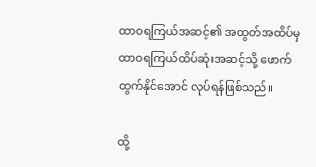ထာဝရကြယ်အဆင့်၏ အထွတ်အထိပ်မှ ထာဝရကြယ်ထိပ်ဆုံးအဆင့်သို့ ဖောက်ထွက်နိုင်အောင် လုပ်ရန်ဖြစ်သည်။

ထို့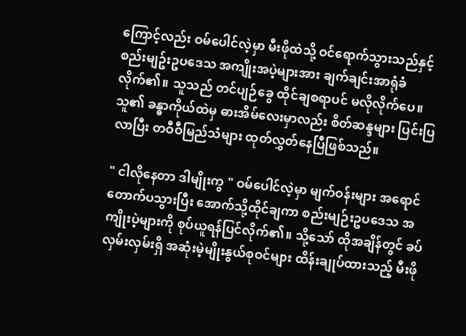ကြောင့်လည်း ဝမ်ပေါင်လဲ့မှာ မီးဖိုထဲသို့ ဝင်ရောက်သွားသည်နှင့် စည်းမျဥ်းဥပဒေသ အကျိုးအပဲ့များအား ချက်ချင်းအာရုံခံလိုက်၏။ သူသည် တင်ပျဉ်ခွေ ထိုင်ချစရာပင် မလိုလိုက်ပေ။ သူ၏ ခန္ဓာကိုယ်ထဲမှ ဓားအိမ်လေးမှာလည်း စိတ်ဆန္ဒများ ပြင်းပြလာပြီး တဝီဝီမြည်သံများ ထုတ်လွှတ်နေပြီဖြစ်သည်။

" ငါလိုနေတာ ဒါမျိုးကွ " ဝမ်ပေါင်လဲ့မှာ မျက်ဝန်းများ အရောင်တောက်ပသွားပြီး အောက်သို့ထိုင်ချကာ စည်းမျဉ်းဥပဒေသ အကျိုးပဲ့များကို စုပ်ယူရန်ပြင်လိုက်၏။ သို့သော် ထိုအချိန်တွင် ခပ်လှမ်းလှမ်းရှိ အဆုံးမဲ့မျိုးနွယ်စုဝင်များ ထိန်းချုပ်ထားသည့် မီးဖို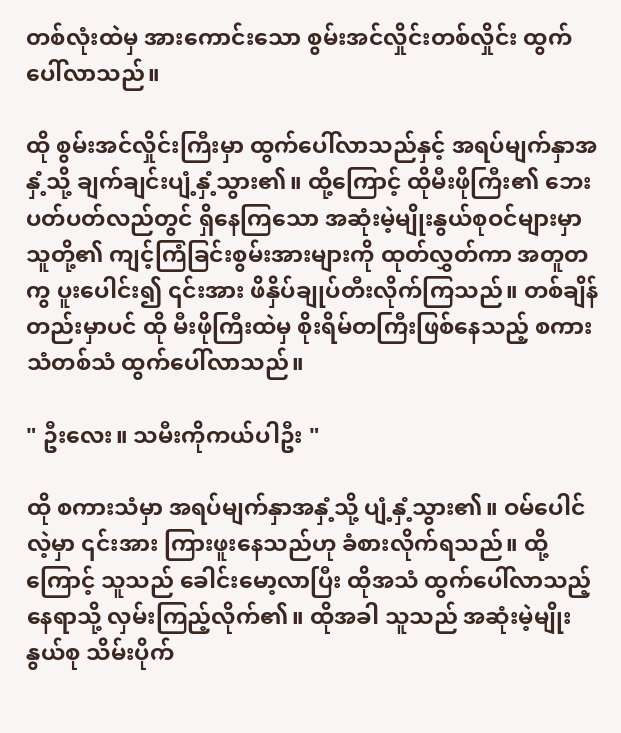တစ်လုံးထဲမှ အားကောင်းသော စွမ်းအင်လှိုင်းတစ်လှိုင်း ထွက်ပေါ်လာသည်။

ထို စွမ်းအင်လှိုင်းကြီးမှာ ထွက်ပေါ်လာသည်နှင့် အရပ်မျက်နှာအနှံ့သို့ ချက်ချင်းပျံ့နှံ့သွား၏။ ထို့ကြောင့် ထိုမီးဖိုကြီး၏ ဘေးပတ်ပတ်လည်တွင် ရှိနေကြသော အဆုံးမဲ့မျိုးနွယ်စုဝင်များမှာ သူတို့၏ ကျင့်ကြံခြင်းစွမ်းအားများကို ထုတ်လွှတ်ကာ အတူတကွ ပူးပေါင်း၍ ၎င်းအား ဖိနှိပ်ချုပ်တီးလိုက်ကြသည်။ တစ်ချိန်တည်းမှာပင် ထို မီးဖိုကြီးထဲမှ စိုးရိမ်တကြီးဖြစ်နေသည့် စကားသံတစ်သံ ထွက်ပေါ်လာသည်။

" ဦးလေး။ သမီးကိုကယ်ပါဦး "

ထို စကားသံမှာ အရပ်မျက်နှာအနှံ့သို့ ပျံ့နှံ့သွား၏။ ဝမ်ပေါင်လဲ့မှာ ၎င်းအား ကြားဖူးနေသည်ဟု ခံစားလိုက်ရသည်။ ထို့ကြောင့် သူသည် ခေါင်းမော့လာပြီး ထိုအသံ ထွက်ပေါ်လာသည့်နေရာသို့ လှမ်းကြည့်လိုက်၏။ ထိုအခါ သူသည် အဆုံးမဲ့မျိုးနွယ်စု သိမ်းပိုက်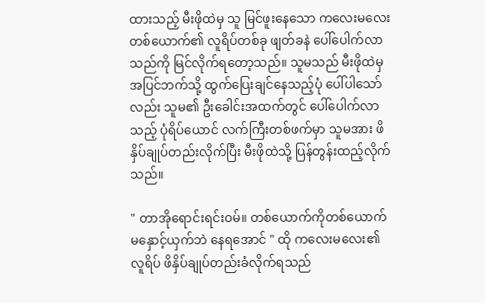ထားသည့် မီးဖိုထဲမှ သူ မြင်ဖူးနေသော ကလေးမလေးတစ်ယောက်၏ လူရိပ်တစ်ခု ဖျတ်ခနဲ ပေါ်ပေါက်လာသည်ကို မြင်လိုက်ရတော့သည်။ သူမသည် မီးဖိုထဲမှ အပြင်ဘက်သို့ ထွက်ပြေးချင်နေသည့်ပုံ ပေါ်ပါသော်လည်း သူမ၏ ဦးခေါင်းအထက်တွင် ပေါ်ပေါက်လာသည့် ပုံရိပ်ယောင် လက်ကြီးတစ်ဖက်မှာ သူမအား ဖိနှိပ်ချုပ်တည်းလိုက်ပြီး မီးဖိုထဲသို့ ပြန်တွန်းထည့်လိုက်သည်။

" တာအိုရောင်းရင်းဝမ်။ တစ်ယောက်ကိုတစ်ယောက် မနှောင့်ယှက်ဘဲ နေရအောင် " ထို ကလေးမလေး၏ လူရိပ် ဖိနှိပ်ချုပ်တည်းခံလိုက်ရသည်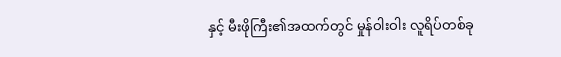နှင့် မီးဖိုကြီး၏အထက်တွင် မှုန်ဝါးဝါး လူရိပ်တစ်ခု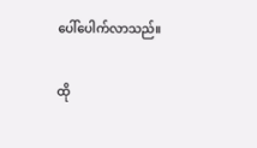ပေါ်ပေါက်လာသည်။

ထို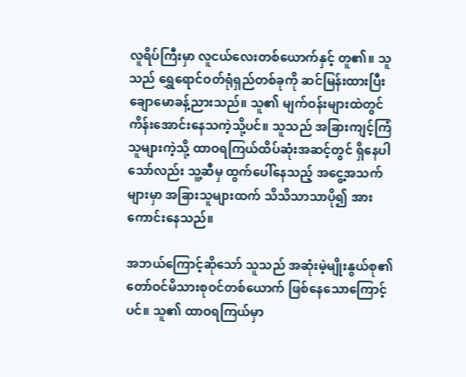လူရိပ်ကြီးမှာ လူငယ်လေးတစ်ယောက်နှင့် တူ၏။ သူသည် ရွှေရောင်ဝတ်ရုံရှည်တစ်ခုကို ဆင်မြန်းထားပြီး ချောမောခန့်ညားသည်။ သူ၏ မျက်ဝန်းများထဲတွင် ကိန်းအောင်းနေသကဲ့သို့ပင်။ သူသည် အခြားကျင့်ကြံသူများကဲ့သို့ ထာဝရကြယ်ထိပ်ဆုံးအဆင့်တွင် ရှိနေပါသော်လည်း သူ့ဆီမှ ထွက်ပေါ်နေသည့် အငွေ့အသက်များမှာ အခြားသူများထက် သိသိသာသာပို၍ အားကောင်းနေသည်။

အဘယ်ကြောင့်ဆိုသော် သူသည် အဆုံးမဲ့မျိုးနွယ်စု၏ တော်ဝင်မိသားစုဝင်တစ်ယောက် ဖြစ်နေသောကြောင့်ပင်။ သူ၏ ထာဝရကြယ်မှာ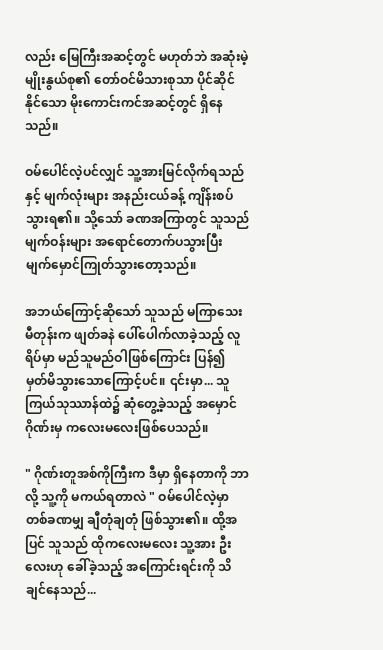လည်း မြေကြီးအဆင့်တွင် မဟုတ်ဘဲ အဆုံးမဲ့မျိုးနွယ်စု၏ တော်ဝင်မိသားစုသာ ပိုင်ဆိုင်နိုင်သော မိုးကောင်းကင်အဆင့်တွင် ရှိနေသည်။

ဝမ်ပေါင်လဲ့ပင်လျှင် သူ့အားမြင်လိုက်ရသည်နှင့် မျက်လုံးများ အနည်းငယ်ခန့် ကျိန်းစပ်သွားရ၏။ သို့သော် ခဏအကြာတွင် သူသည် မျက်ဝန်းများ အရောင်တောက်ပသွားပြီး မျက်မှောင်ကြုတ်သွားတော့သည်။

အဘယ်ကြောင့်ဆိုသော် သူသည် မကြာသေးမီတုန်းက ဖျတ်ခနဲ ပေါ်ပေါက်လာခဲ့သည့် လူရိပ်မှာ မည်သူမည်ဝါဖြစ်ကြောင်း ပြန်၍ မှတ်မိသွားသောကြောင့်ပင်။ ၎င်းမှာ... သူ ကြယ်သုဿာန်ထဲ၌ ဆုံတွေ့ခဲ့သည့် အမှောင်ဂိုဏ်းမှ ကလေးမလေးဖြစ်ပေသည်။

" ဂိုဏ်းတူအစ်ကိုကြီးက ဒီမှာ ရှိနေတာကို ဘာလို့ သူ့ကို မကယ်ရတာလဲ " ဝမ်ပေါင်လဲ့မှာ တစ်ခဏမျှ ချီတုံချတုံ ဖြစ်သွား၏။ ထို့အပြင် သူသည် ထိုကလေးမလေး သူ့အား ဦးလေးဟု ခေါ်ခဲ့သည့် အကြောင်းရင်းကို သိချင်နေသည်...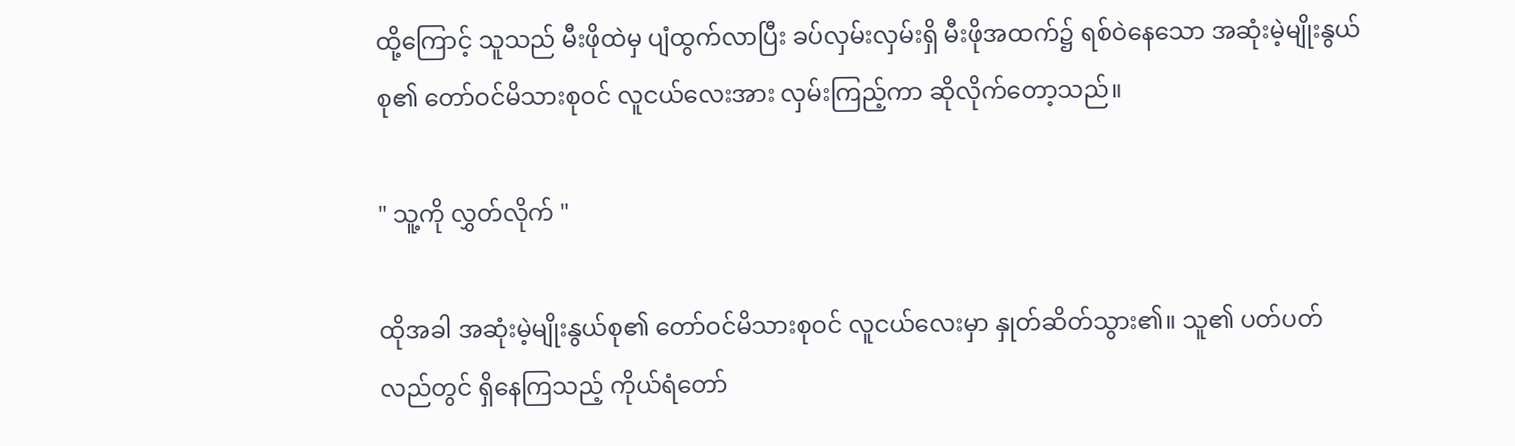ထို့ကြောင့် သူသည် မီးဖိုထဲမှ ပျံထွက်လာပြီး ခပ်လှမ်းလှမ်းရှိ မီးဖိုအထက်၌ ရစ်ဝဲနေသော အဆုံးမဲ့မျိုးနွယ်စု၏ တော်ဝင်မိသားစုဝင် လူငယ်လေးအား လှမ်းကြည့်ကာ ဆိုလိုက်တော့သည်။

" သူ့ကို လွှတ်လိုက် "

ထိုအခါ အဆုံးမဲ့မျိုးနွယ်စု၏ တော်ဝင်မိသားစုဝင် လူငယ်လေးမှာ နှုတ်ဆိတ်သွား၏။ သူ၏ ပတ်ပတ်လည်တွင် ရှိနေကြသည့် ကိုယ်ရံတော်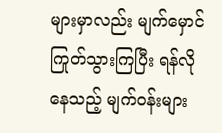များမှာလည်း မျက်မှောင်ကြုတ်သွားကြပြီး ရန်လိုနေသည့် မျက်ဝန်းများ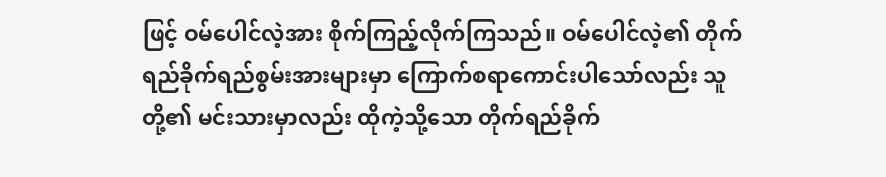ဖြင့် ဝမ်ပေါင်လဲ့အား စိုက်ကြည့်လိုက်ကြသည်။ ဝမ်ပေါင်လဲ့၏ တိုက်ရည်ခိုက်ရည်စွမ်းအားများမှာ ကြောက်စရာကောင်းပါသော်လည်း သူတို့၏ မင်းသားမှာလည်း ထိုကဲ့သို့သော တိုက်ရည်ခိုက်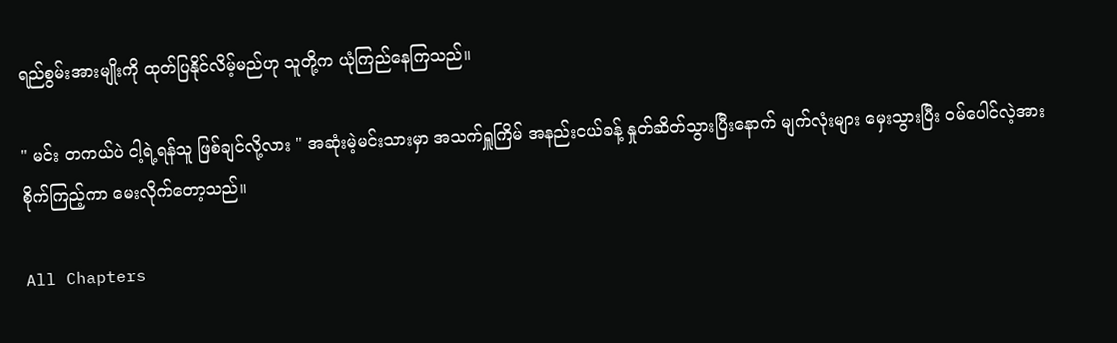ရည်စွမ်းအားမျိုးကို ထုတ်ပြနိုင်လိမ့်မည်ဟု သူတို့က ယုံကြည်နေကြသည်။

" မင်း တကယ်ပဲ ငါ့ရဲ့ရန်သူ ဖြစ်ချင်လို့လား " အဆုံးမဲ့မင်းသားမှာ အသက်ရှူကြိမ် အနည်းငယ်ခန့် နှုတ်ဆိတ်သွားပြီးနောက် မျက်လုံးများ မှေးသွားပြီး ဝမ်ပေါင်လဲ့အား စိုက်ကြည့်ကာ မေးလိုက်တော့သည်။

All Chapters